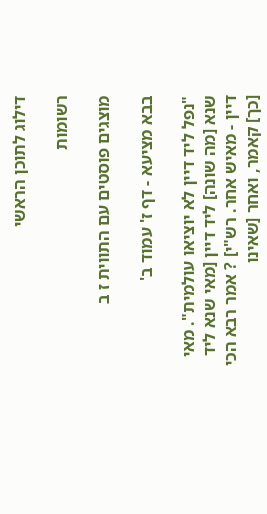דילוג לתוכן הראשי

רשומות

מוצגים פוסטים עם התווית ז ב

בבא מציעא - דף ז' עמוד ב'

"נפל ליד דיין לא יוציאו עולמית". מאי שנא [מה שונה] ליד דיין [מאי שנא ליד דיין - מאיש אחר. רש"י] ? אמר רבא הכי [כך] קאמר, ואחר [שאינו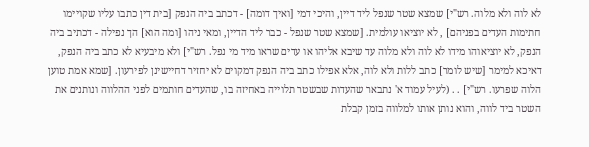לא לוה ולא מלוה. רש"י] שמצא שטר שנפל ליד דיין, והיכי דמי [ואיך דומה] - דכתב ביה הנפק [בית דין כתבו עליו שקויימו חתימות העדים בפניהם] , לא יוציאו עולמית. [שמצא שטר שנפל - כבר ליד הדיין, ומאי ניהו [ומה הוא] הך נפילה - דכתיב ביה הנפק, לא יוציאוהו מידו לא לוה ולא מלוה עד שיבא אליהו או עדים שראו מיד מי נפל. רש"י] ולא מיבעיא לא כתב ביה הנפק, דאיכא למימר [שיש לומר] כתב ללות ולא לוה, אלא אפילו כתב ביה הנפק דמקוים לא יחזיר דחיישינן לפירעון. [שמא אמת טוען הלוה שפרעו. רש"י] . . (לעיל עמוד א' נתבאר שהעדות שבשטר תלוייה באחיזה בו, שהעדים חותמים לפני ההלווה ונותנים את השטר ביד לווה, והוא נותן אותו למלווה בזמן קבלת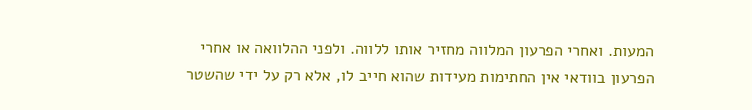המעות. ואחרי הפרעון המלווה מחזיר אותו ללווה. ולפני ההלוואה או אחרי הפרעון בוודאי אין החתימות מעידות שהוא חייב לו, אלא רק על ידי שהשטר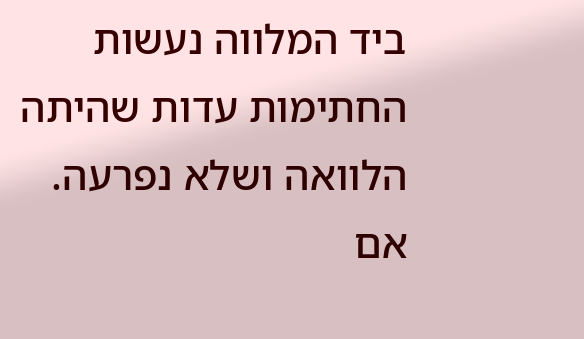ביד המלווה נעשות החתימות עדות שהיתה הלוואה ושלא נפרעה. אם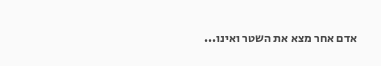אדם אחר מצא את השטר ואינו...